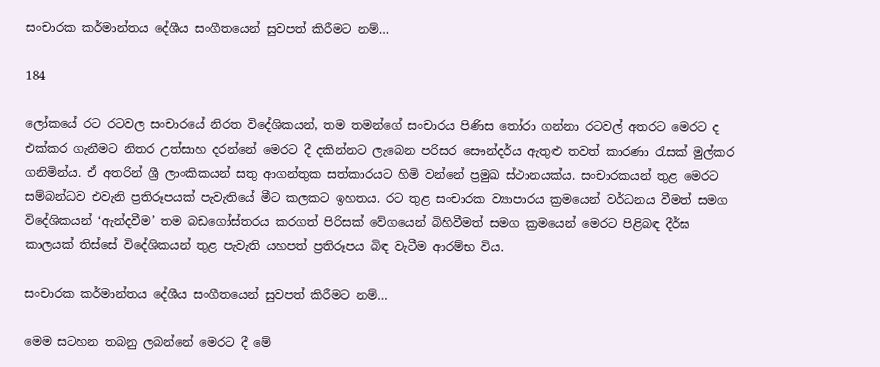සංචාරක කර්මාන්තය දේශීය සංගීතයෙන් සුවපත් කිරීමට නම්…

184

ලෝකයේ රට රටවල සංචාරයේ නිරත විදේශිකයන්, තම තමන්ගේ සංචාරය පිණිස තෝරා ගන්නා රටවල් අතරට මෙරට ද එක්කර ගැනීමට නිතර උත්සාහ දරන්නේ මෙරට දී දකින්නට ලැබෙන පරිසර සෞන්දර්ය ඇතුළු තවත් කාරණා රැසක් මුල්කර ගනිමින්ය. ඒ අතරින් ශ්‍රී ලාංකිකයන් සතු ආගන්තුක සත්කාරයට හිමි වන්නේ ප්‍රමුඛ ස්ථානයක්ය. සංචාරකයන් තුළ මෙරට සම්බන්ධව එවැනි ප්‍රතිරූපයක් පැවැතියේ මීට කලකට ඉහතය. රට තුළ සංචාරක ව්‍යාපාරය ක්‍රමයෙන් වර්ධනය වීමත් සමග විදේශිකයන් ‘ඇන්දවීම’ තම බඩගෝස්තරය කරගත් පිරිසක් වේගයෙන් බිහිවීමත් සමග ක්‍රමයෙන් මෙරට පිළිබඳ දීර්ඝ කාලයක් තිස්සේ විදේශිකයන් තුළ පැවැති යහපත් ප්‍රතිරූපය බිඳ වැටීම ආරම්භ විය.

සංචාරක කර්මාන්තය දේශීය සංගීතයෙන් සුවපත් කිරීමට නම්…

මෙම සටහන තබනු ලබන්නේ මෙරට දී මේ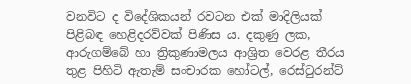වනවිට ද විදේශිකයන් රවටන එක් මාදිලියක් පිළිබඳ හෙළිදරව්වක් පිණිස ය. දකුණු ලක, ආරුගම්බේ හා ත්‍රිකුණාමලය ආශ්‍රිත වෙරළ තීරය තුළ පිහිටි ඇතැම් සංචාරක හෝටල්, රෙස්ටුරන්ට්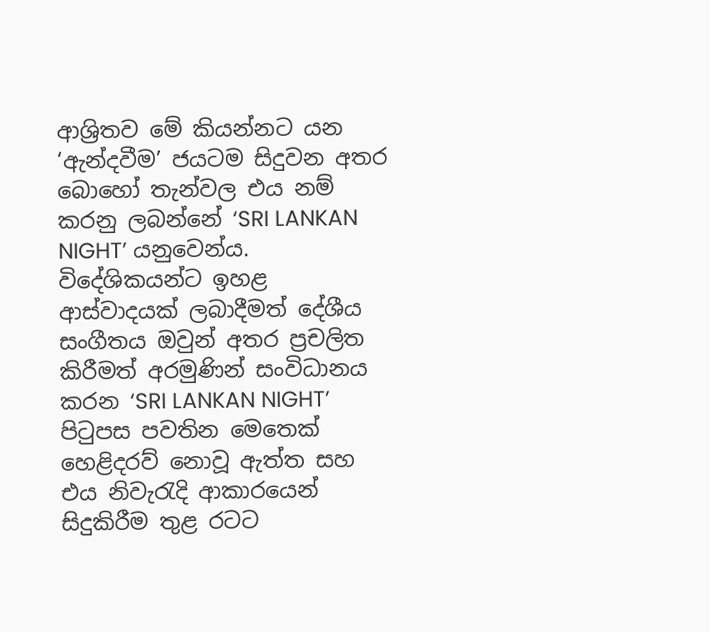ආශ්‍රිතව මේ කියන්නට යන ‘ඇන්දවීම’ ජයටම සිදුවන අතර බොහෝ තැන්වල එය නම් කරනු ලබන්නේ ‘SRI LANKAN NIGHT’ යනුවෙන්ය. විදේශිකයන්ට ඉහළ ආස්වාදයක් ලබාදීමත් දේශීය සංගීතය ඔවුන් අතර ප්‍රචලිත කිරීමත් අරමුණින් සංවිධානය කරන ‘SRI LANKAN NIGHT’ පිටුපස පවතින මෙතෙක් හෙළිදරව් නොවූ ඇත්ත සහ එය නිවැරැදි ආකාරයෙන් සිදුකිරීම තුළ රටට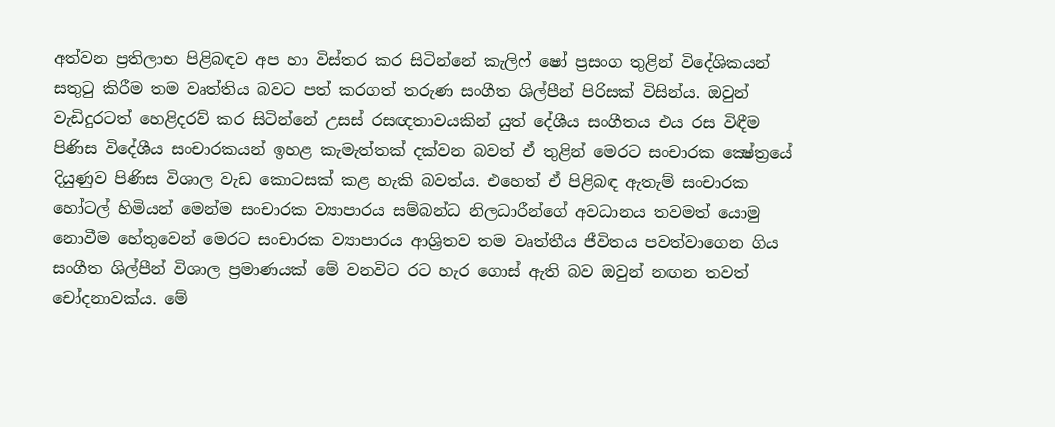අත්වන ප්‍රතිලාභ පිළිබඳව අප හා විස්තර කර සිටින්නේ කැලිෆ් ෂෝ ප්‍රසංග තුළින් විදේශිකයන් සතුටු කිරීම තම වෘත්තිය බවට පත් කරගත් තරුණ සංගීත ශිල්පීන් පිරිසක් විසින්ය. ඔවුන් වැඩිදුරටත් හෙළිදරව් කර සිටින්නේ උසස් රසඥතාවයකින් යුත් දේශීය සංගීතය එය රස විඳීම පිණිස විදේශීය සංචාරකයන් ඉහළ කැමැත්තක් දක්වන බවත් ඒ තුළින් මෙරට සංචාරක ක්‍ෂේත්‍රයේ දියුණුව පිණිස විශාල වැඩ කොටසක් කළ හැකි බවත්ය. එහෙත් ඒ පිළිබඳ ඇතැම් සංචාරක හෝටල් හිමියන් මෙන්ම සංචාරක ව්‍යාපාරය සම්බන්ධ නිලධාරීන්ගේ අවධානය තවමත් යොමු නොවීම හේතුවෙන් මෙරට සංචාරක ව්‍යාපාරය ආශ්‍රිතව තම වෘත්තීය ජීවිතය පවත්වාගෙන ගිය සංගීත ශිල්පීන් විශාල ප්‍රමාණයක් මේ වනවිට රට හැර ගොස් ඇති බව ඔවුන් නඟන තවත් චෝදනාවක්ය. මේ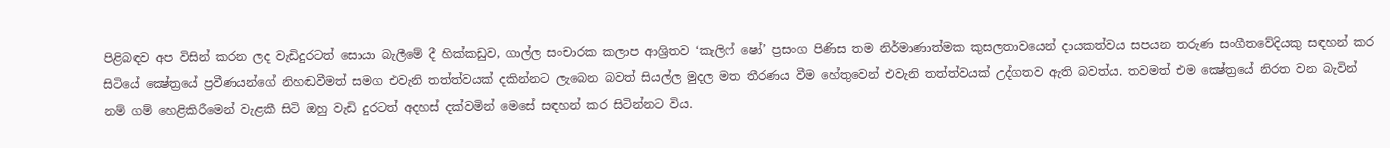පිළිබඳව අප විසින් කරන ලද වැඩිදුරටත් සොයා බැලීමේ දී හික්කඩුව, ගාල්ල සංචාරක කලාප ආශ්‍රිතව ‘කැලිෆ් ෂෝ’ ප්‍රසංග පිණිස තම නිර්මාණාත්මක කුසලතාවයෙන් දායකත්වය සපයන තරුණ සංගීතවේදියකු සඳහන් කර සිටියේ ක්‍ෂේත්‍රයේ ප්‍රවීණයන්ගේ නිහඬවීමත් සමග එවැනි තත්ත්වයක් දකින්නට ලැබෙන බවත් සියල්ල මුදල මත තීරණය වීම හේතුවෙන් එවැනි තත්ත්වයක් උද්ගතව ඇති බවත්ය. තවමත් එම ක්‍ෂේත්‍රයේ නිරත වන බැවින් නම් ගම් හෙළිකිරීමෙන් වැළකී සිටි ඔහු වැඩි දුරටත් අදහස් දක්වමින් මෙසේ සඳහන් කර සිටින්නට විය.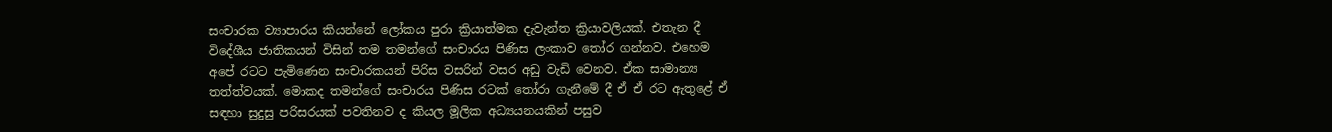සංචාරක ව්‍යාපාරය කියන්නේ ලෝකය පුරා ක්‍රියාත්මක දැවැන්ත ක්‍රියාවලියක්. එතැන දී විදේශීය ජාතිකයන් විසින් තම තමන්ගේ සංචාරය පිණිස ලංකාව තෝර ගන්නව. එහෙම අපේ රටට පැමිණෙන සංචාරකයන් පිරිස වසරින් වසර අඩු වැඩි වෙනව. ඒක සාමාන්‍ය තත්ත්වයක්. මොකද තමන්ගේ සංචාරය පිණිස රටක් තෝරා ගැනීමේ දී ඒ ඒ රට ඇතුළේ ඒ සඳහා සුදුසු පරිසරයක් පවතිනව ද කියල මූලික අධ්‍යයනයකින් පසුව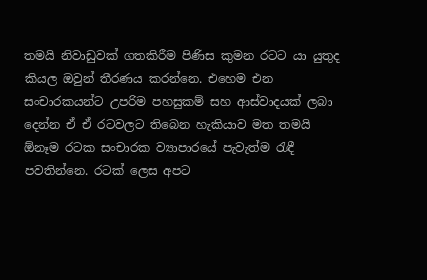තමයි නිවාඩුවක් ගතකිරීම පිණිස කුමන රටට යා යුතුද කියල ඔවුන් තීරණය කරන්නෙ. එහෙම එන සංචාරකයන්ට උපරිම පහසුකම් සහ ආස්වාදයක් ලබා දෙන්න ඒ ඒ රටවලට තිබෙන හැකියාව මත තමයි ඕනෑම රටක සංචාරක ව්‍යාපාරයේ පැවැත්ම රැඳී පවතින්නෙ. රටක් ලෙස අපට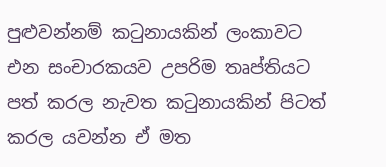පුළුවන්නම් කටුනායකින් ලංකාවට එන සංචාරකයව උපරිම තෘප්තියට පත් කරල නැවත කටුනායකින් පිටත් කරල යවන්න ඒ මත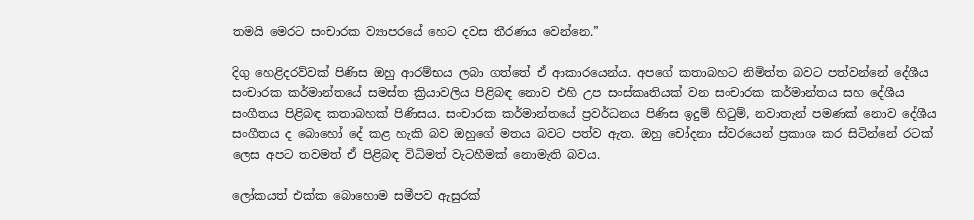තමයි මෙරට සංචාරක ව්‍යාපරයේ හෙට දවස තීරණය වෙන්නෙ.”

දිගු හෙළිදරව්වක් පිණිස ඔහු ආරම්භය ලබා ගත්තේ ඒ ආකාරයෙන්ය. අපගේ කතාබහට නිමිත්ත බවට පත්වන්නේ දේශීය සංචාරක කර්මාන්තයේ සමස්ත ක්‍රියාවලිය පිළිබඳ නොව එහි උප සංස්කෘතියක් වන සංචාරක කර්මාන්තය සහ දේශීය සංගීතය පිළිබඳ කතාබහක් පිණිසය. සංචාරක කර්මාන්තයේ ප්‍රවර්ධනය පිණිස ඉදුම් හිටුම්, නවාතැන් පමණක් නොව දේශීය සංගීතය ද බොහෝ දේ කළ හැකි බව ඔහුගේ මතය බවට පත්ව ඇත. ඔහු චෝදනා ස්වරයෙන් ප්‍රකාශ කර සිටින්නේ රටක් ලෙස අපට තවමත් ඒ පිළිබඳ විධිමත් වැටහීමක් නොමැති බවය.

ලෝකයත් එක්ක බොහොම සමීපව ඇසුරක්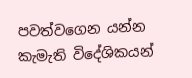පවත්වගෙන යන්න කැමැති විදේශිකයන්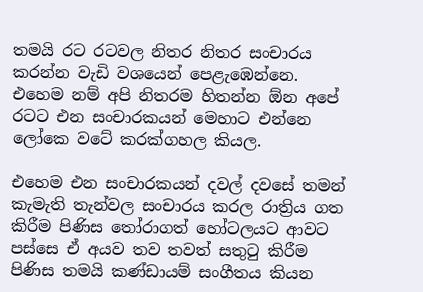තමයි රට රටවල නිතර නිතර සංචාරය කරන්න වැඩි වශයෙන් පෙළැඹෙන්නෙ. එහෙම නම් අපි නිතරම හිතන්න ඕන අපේ රටට එන සංචාරකයන් මෙහාට එන්නෙ ලෝකෙ වටේ කරක්ගහල කියල.

එහෙම එන සංචාරකයන් දවල් දවසේ තමන් කැමැති තැන්වල සංචාරය කරල රාත්‍රිය ගත කිරීම පිණිස තෝරාගත් හෝටලයට ආවට පස්සෙ ඒ අයව තව තවත් සතුටු කිරීම පිණිස තමයි කණ්ඩායම් සංගීතය කියන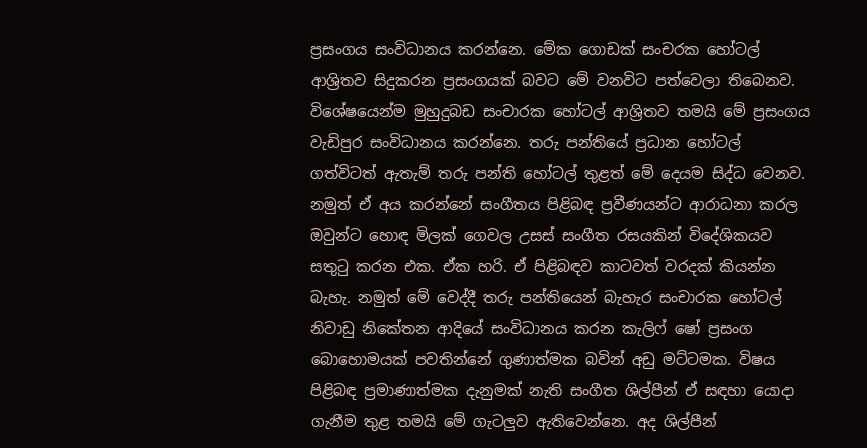ප්‍රසංගය සංවිධානය කරන්නෙ. මේක ගොඩක් සංචරක හෝටල් ආශ්‍රිතව සිදුකරන ප්‍රසංගයක් බවට මේ වනවිට පත්වෙලා තිබෙනව. විශේෂයෙන්ම මුහුදුබඩ සංචාරක හෝටල් ආශ්‍රිතව තමයි මේ ප්‍රසංගය වැඩිපුර සංවිධානය කරන්නෙ. තරු පන්තියේ ප්‍රධාන හෝටල් ගත්විටත් ඇතැම් තරු පන්ති හෝටල් තුළත් මේ දෙයම සිද්ධ වෙනව. නමුත් ඒ අය කරන්නේ සංගීතය පිළිබඳ ප්‍රවීණයන්ට ආරාධනා කරල ඔවුන්ට හොඳ මිලක් ගෙවල උසස් සංගීත රසයකින් විදේශිකයව සතුටු කරන එක. ඒක හරි. ඒ පිළිබඳව කාටවත් වරදක් කියන්න බැහැ. නමුත් මේ වෙද්දී තරු පන්තියෙන් බැහැර සංචාරක හෝටල් නිවාඩු නිකේතන ආදියේ සංවිධානය කරන කැලිෆ් ෂෝ ප්‍රසංග බොහොමයක් පවතින්නේ ගුණාත්මක බවින් අඩු මට්ටමක. විෂය පිළිබඳ ප්‍රමාණාත්මක දැනුමක් නැති සංගීත ශිල්පීන් ඒ සඳහා යොදා ගැනීම තුළ තමයි මේ ගැටලුව ඇතිවෙන්නෙ. අද ශිල්පීන්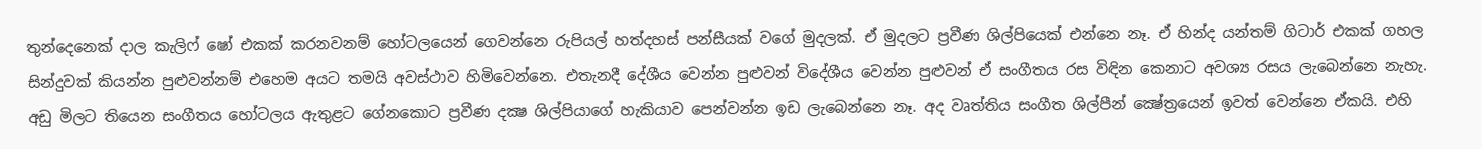තුන්දෙනෙක් දාල කැලිෆ් ෂෝ එකක් කරනවනම් හෝටලයෙන් ගෙවන්නෙ රුපියල් හත්දහස් පන්සීයක් වගේ මුදලක්. ඒ මුදලට ප්‍රවීණ ශිල්පියෙක් එන්නෙ නෑ. ඒ හින්ද යන්තම් ගිටාර් එකක් ගහල සින්දුවක් කියන්න පුළුවන්නම් එහෙම අයට තමයි අවස්ථාව හිමිවෙන්නෙ. එතැනදී දේශීය වෙන්න පුළුවන් විදේශීය වෙන්න පුළුවන් ඒ සංගීතය රස විඳින කෙනාට අවශ්‍ය රසය ලැබෙන්නෙ නැහැ. අඩු මිලට තියෙන සංගීතය හෝටලය ඇතුළට ගේනකොට ප්‍රවීණ දක්‍ෂ ශිල්පියාගේ හැකියාව පෙන්වන්න ඉඩ ලැබෙන්නෙ නෑ. අද වෘත්තිය සංගීත ශිල්පීන් ක්‍ෂේත්‍රයෙන් ඉවත් වෙන්නෙ ඒකයි. එහි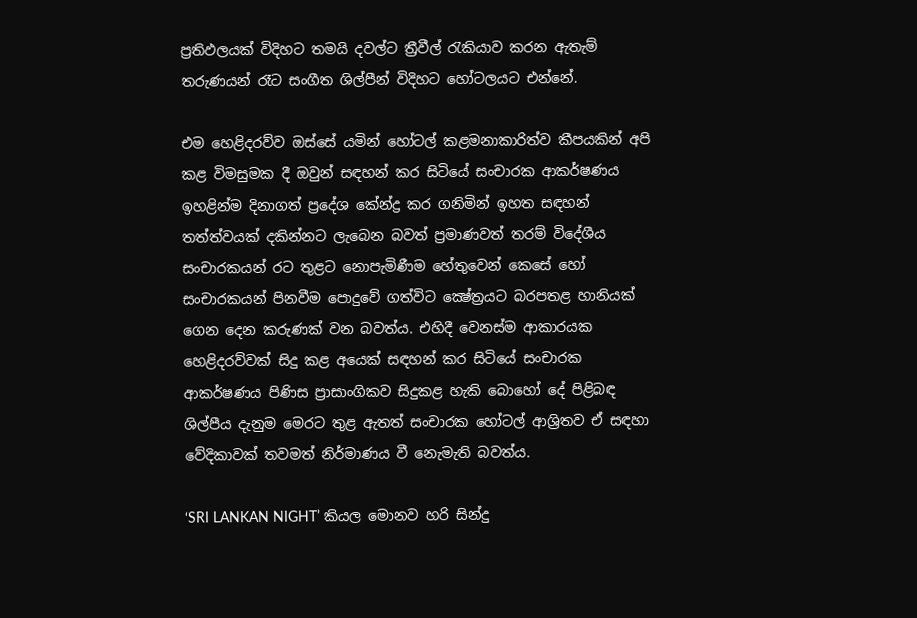ප්‍රතිඵලයක් විදිහට තමයි දවල්ට ත්‍රීවීල් රැකියාව කරන ඇතැම් තරුණයන් රෑට සංගීත ශිල්පීන් විදිහට හෝටලයට එන්නේ.

එම හෙළිදරව්ව ඔස්සේ යමින් හෝටල් කළමනාකාරිත්ව කීපයකින් අපි කළ විමසුමක දී ඔවුන් සඳහන් කර සිටියේ සංචාරක ආකර්ෂණය ඉහළින්ම දිනාගත් ප්‍රදේශ කේන්ද්‍ර කර ගනිමින් ඉහත සඳහන් තත්ත්වයක් දකින්නට ලැබෙන බවත් ප්‍රමාණවත් තරම් විදේශීය සංචාරකයන් රට තුළට නොපැමිණීම හේතුවෙන් කෙසේ හෝ සංචාරකයන් පිනවීම පොදුවේ ගත්විට ක්‍ෂේත්‍රයට බරපතළ හානියක් ගෙන දෙන කරුණක් වන බවත්ය. එහිදී වෙනස්ම ආකාරයක හෙළිදරව්වක් සිදු කළ අයෙක් සඳහන් කර සිටියේ සංචාරක ආකර්ෂණය පිණිස ප්‍රාසාංගිකව සිදුකළ හැකි බොහෝ දේ පිළිබඳ ශිල්පීය දැනුම මෙරට තුළ ඇතත් සංචාරක හෝටල් ආශ්‍රිතව ඒ සඳහා වේදිකාවක් තවමත් නිර්මාණය වී නෙැමැති බවත්ය.

‘SRI LANKAN NIGHT’ කියල මොනව හරි සින්දු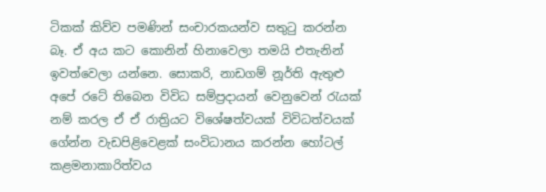ටිකක් කිව්ව පමණින් සංචාරකයන්ව සතුටු කරන්න බෑ. ඒ අය කට කොනින් හිනාවෙලා තමයි එතැනින් ඉවත්වෙලා යන්නෙ. සොකරි, නාඩගම් නූර්ති ඇතුළු අපේ රටේ තිබෙන විවිධ සම්ප්‍රදායන් වෙනුවෙන් රැයක් නම් කරල ඒ ඒ රාත්‍රියට විශේෂත්වයක් විවිධත්වයක් ගේන්න වැඩපිළිවෙළක් සංවිධානය කරන්න හෝටල් කළමනාකාරිත්වය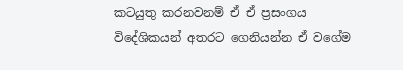කටයුතු කරනවනම් ඒ ඒ ප්‍රසංගය විදේශිකයන් අතරට ගෙනියන්න ඒ වගේම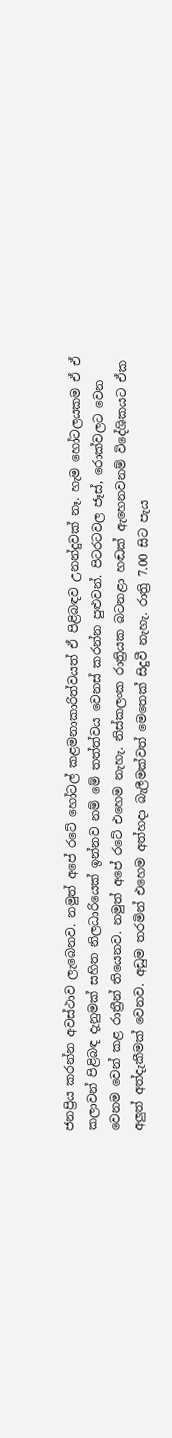ජනප්‍රිය කරන්න අවස්ථාව ලැබෙනව. නමුත් අපේ රටේ හෝටල් කළමනාකාරිත්වයත් ඒ පිළිබඳව උනන්දුවක් නෑ. හැම හෝටලයකම ඒ ඒ කලාවන් පිළිබඳ දැනුමක් සහිත නිලධාරියෙක් ඉන්නව නම් මේ තත්ත්වය වෙනස් කරන්න පුළුවන්. පිටරටවල ජෑස්, රොක්වලට වෙන වෙනම වෙන් කළ රාත්‍රීන් තියෙනව. නමුත් අපේ රටේ එහෙම නැහැ. නිස්කලංක රාත්‍රියක බටනළා හඬක් ඇහෙනවනම් විදේශිකයට ඒක අලුත් අත්දැකීමක් වෙනව. අඩුම තරමින් එහෙම අත්හදා බැලීමක්වත් මෙතෙක් සිදුවී නැහැ. රාත්‍රි 7.00 සිට පැය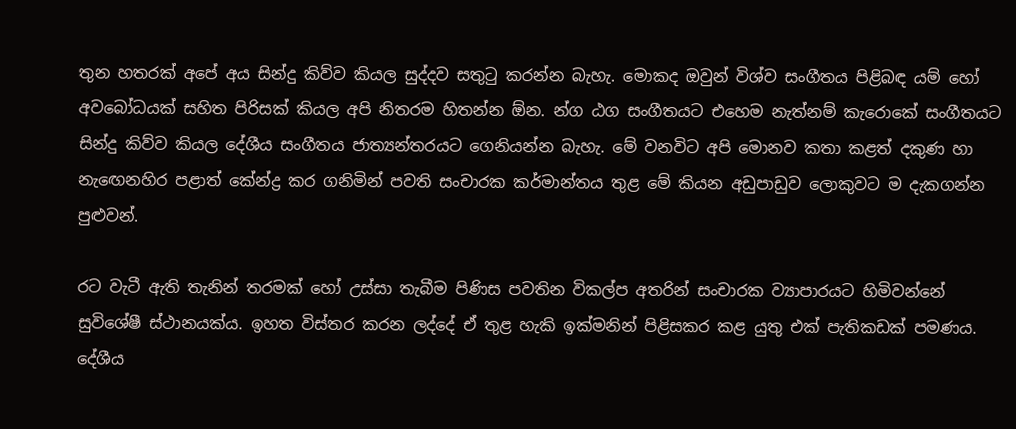තුන හතරක් අපේ අය සින්දු කිව්ව කියල සුද්දව සතුටු කරන්න බැහැ. මොකද ඔවුන් විශ්ව සංගීතය පිළිබඳ යම් හෝ අවබෝධයක් සහිත පිරිසක් කියල අපි නිතරම හිතන්න ඕන. න්‍ග ඨග සංගීතයට එහෙම නැත්නම් කැරොකේ සංගීතයට සින්දු කිව්ව කියල දේශීය සංගීතය ජාත්‍යන්තරයට ගෙනියන්න බැහැ. මේ වනවිට අපි මොනව කතා කළත් දකුණ හා නැඟෙනහිර පළාත් කේන්ද්‍ර කර ගනිමින් පවති සංචාරක කර්මාන්තය තුළ මේ කියන අඩුපාඩුව ලොකුවට ම දැකගන්න පුළුවන්.

රට වැටී ඇති තැනින් තරමක් හෝ උස්සා තැබීම පිණිස පවතින විකල්ප අතරින් සංචාරක ව්‍යාපාරයට හිමිවන්නේ සුවිශේෂී ස්ථානයක්ය. ඉහත විස්තර කරන ලද්දේ ඒ තුළ හැකි ඉක්මනින් පිළිසකර කළ යුතු එක් පැතිකඩක් පමණය. දේශීය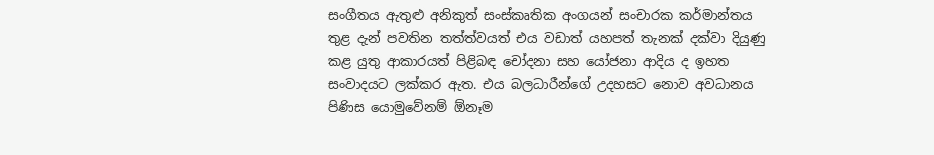සංගීතය ඇතුළු අනිකුත් සංස්කෘතික අංගයන් සංචාරක කර්මාන්තය තුළ දැන් පවතින තත්ත්වයත් එය වඩාත් යහපත් තැනක් දක්වා දියුණු කළ යුතු ආකාරයත් පිළිබඳ චෝදනා සහ යෝජනා ආදිය ද ඉහත සංවාදයට ලක්කර ඇත. එය බලධාරීන්ගේ උදහසට නොව අවධානය පිණිස යොමුවේනම් ඕනෑම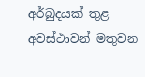අර්බුදයක් තුළ අවස්ථාවන් මතුවන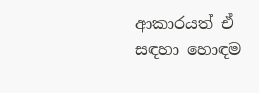ආකාරයත් ඒ සඳහා හොඳම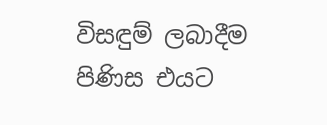විසඳුම් ලබාදීම පිණිස එයට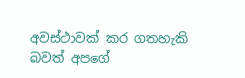අවස්ථාවක් කර ගතහැකි බවත් අපගේ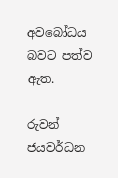අවබෝධය බවට පත්ව ඇත.

රුවන් ජයවර්ධන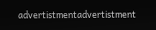advertistmentadvertistment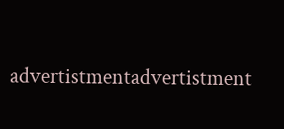advertistmentadvertistment